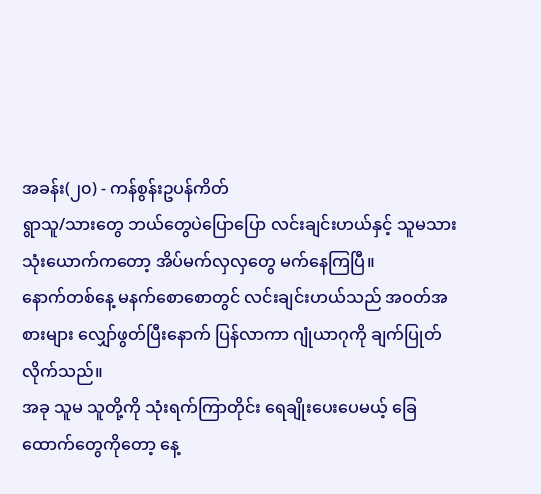အခန်း(၂၀) - ကန်စွန်းဥပန်ကိတ်
ရွာသူ/သားတွေ ဘယ်တွေပဲပြောပြော လင်းချင်းဟယ်နှင့် သူမသား သုံးယောက်ကတော့ အိပ်မက်လှလှတွေ မက်နေကြပြီ။
နောက်တစ်နေ့ မနက်စောစောတွင် လင်းချင်းဟယ်သည် အဝတ်အစားများ လျှော်ဖွတ်ပြီးနောက် ပြန်လာကာ ဂျုံယာဂုကို ချက်ပြုတ်လိုက်သည်။
အခု သူမ သူတို့ကို သုံးရက်ကြာတိုင်း ရေချိုးပေးပေမယ့် ခြေထောက်တွေကိုတော့ နေ့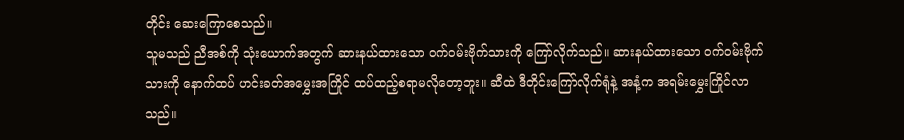တိုင်း ဆေးကြောစေသည်။
သူမသည် ညီအစ်ကို သုံးယောက်အတွက် ဆားနယ်ထားသော ဝက်ဝမ်းဗိုက်သားကို ကြော်လိုက်သည်။ ဆားနယ်ထားသော ဝက်ဝမ်းဗိုက်သားကို နောက်ထပ် ဟင်းခတ်အမွှေးအကြိုင် ထပ်ထည့်စရာမလိုတော့ဘူး။ ဆီထဲ ဒီတိုင်းကြော်လိုက်ရုံနဲ့ အနံ့က အရမ်းမွှေးကြိုင်လာသည်။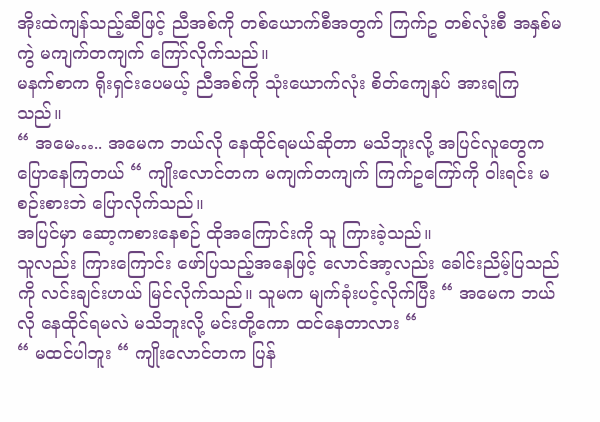အိုးထဲကျန်သည့်ဆီဖြင့် ညီအစ်ကို တစ်ယောက်စီအတွက် ကြက်ဥ တစ်လုံးစီ အနှစ်မကွဲ မကျက်တကျက် ကြော်လိုက်သည်။
မနက်စာက ရိုးရှင်းပေမယ့် ညီအစ်ကို သုံးယောက်လုံး စိတ်ကျေနပ် အားရကြသည်။
“ အမေ….. အမေက ဘယ်လို နေထိုင်ရမယ်ဆိုတာ မသိဘူးလို့ အပြင်လူတွေက ပြောနေကြတယ် “ ကျိုးလောင်တက မကျက်တကျက် ကြက်ဥကြော်ကို ဝါးရင်း မစဉ်းစားဘဲ ပြောလိုက်သည်။
အပြင်မှာ ဆော့ကစားနေစဉ် ထိုအကြောင်းကို သူ ကြားခဲ့သည်။
သူလည်း ကြားကြောင်း ဖော်ပြသည့်အနေဖြင့် လောင်အာ့လည်း ခေါင်းညိမ့်ပြသည်ကို လင်းချင်းဟယ် မြင်လိုက်သည်။ သူမက မျက်ခုံးပင့်လိုက်ပြီး “ အမေက ဘယ်လို နေထိုင်ရမလဲ မသိဘူးလို့ မင်းတို့ကော ထင်နေတာလား “
“ မထင်ပါဘူး “ ကျိုးလောင်တက ပြန်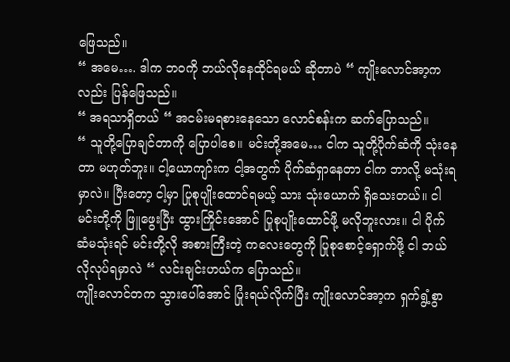ဖြေသည်။
“ အမေ…. ဒါက ဘဝကို ဘယ်လိုနေထိုင်ရမယ် ဆိုတာပဲ “ ကျိုးလောင်အာ့ကလည်း ပြန်ဖြေသည်။
“ အရသာရှိတယ် “ အငမ်းမရစားနေသော လောင်စန်းက ဆက်ပြောသည်။
“ သူတို့ပြောချင်တာကို ပြောပါစေ။ မင်းတို့အမေ… ငါက သူတို့ပိုက်ဆံကို သုံးနေတာ မဟုတ်ဘူး။ ငါ့ယောကျာ်းက ငါ့အတွက် ပိုက်ဆံရှာနေတာ ငါက ဘာလို့ မသုံးရမှာလဲ။ ပြီးတော့ ငါ့မှာ ပြုစုပျိုးထောင်ရမယ့် သား သုံးယောက် ရှိသေးတယ်။ ငါ မင်းတို့ကို ဖြူဖွေးပြီး ထွားကြိုင်းအောင် ပြုစုပျိုးထောင်ဖို့ မလိုဘူးလား။ ငါ ပိုက်ဆံမသုံးရင် မင်းတို့လို အစားကြီးတဲ့ ကလေးတွေကို ပြုစုစောင့်ရှောက်ဖို့ ငါ ဘယ်လိုလုပ်ရမှာလဲ “ လင်းချင်းဟယ်က ပြောသည်။
ကျိုးလောင်တက သွားပေါ်အောင် ပြုံးရယ်လိုက်ပြီး ကျိုးလောင်အာ့က ရှက်ရွံ့စွာ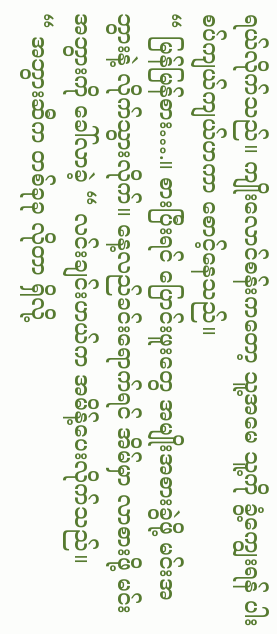ရယ်လိုက်သည်။ ကျိုးလောင်စန်းကတော့ သူ့အမေ သူ့ကို ခွံ့ကျွေးရန် ပါးစပ်ကျယ်ကျယ်ဟကာ စောင့်နေသည်။
“ မြန်မြန်စား….။ စားပြီးရင် ပြောင်းဖူးတွေ အမျိုးအစားခွဲဖို့ မင်းအဘွားနဲ့ လိုက်သွားလိုက်။ နေ့လည်ခင်းရောက်ရင် အိမ်မှာ လာစားဖို့ မင်းအဘွားကို ခေါ်လာခဲ့ “ လင်းချင်းဟယ်က အမိန့်ပေးလိုက်သည်။
“ အဘွားဆီက တစ်ခုခု လိုတာ ရှိလို့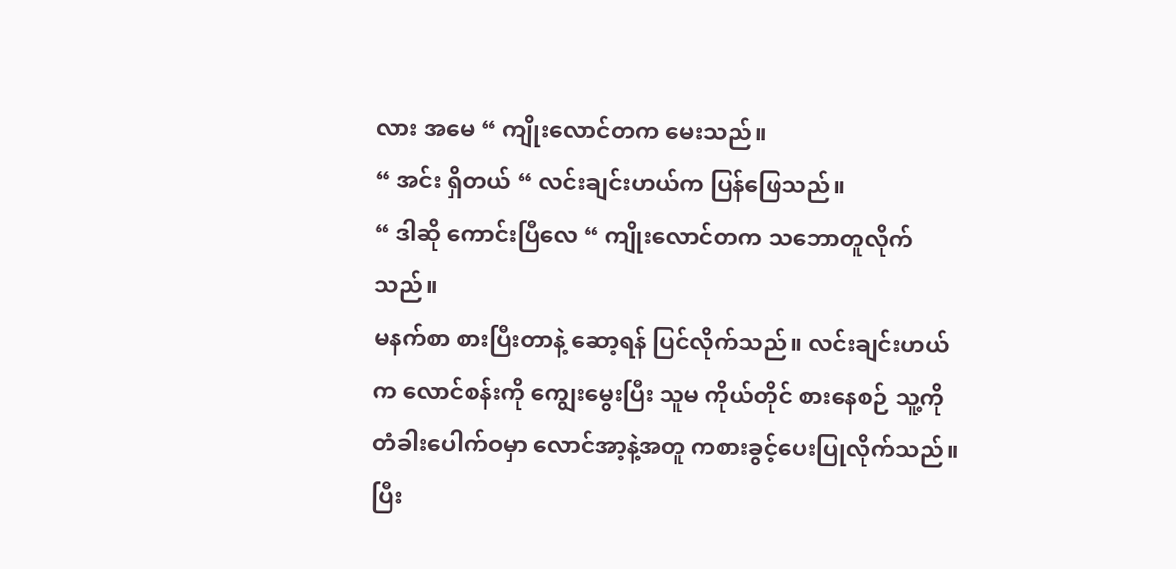လား အမေ “ ကျိုးလောင်တက မေးသည်။
“ အင်း ရှိတယ် “ လင်းချင်းဟယ်က ပြန်ဖြေသည်။
“ ဒါဆို ကောင်းပြီလေ “ ကျိုးလောင်တက သဘောတူလိုက်သည်။
မနက်စာ စားပြီးတာနဲ့ ဆော့ရန် ပြင်လိုက်သည်။ လင်းချင်းဟယ်က လောင်စန်းကို ကျွေးမွေးပြီး သူမ ကိုယ်တိုင် စားနေစဉ် သူ့ကို တံခါးပေါက်ဝမှာ လောင်အာ့နဲ့အတူ ကစားခွင့်ပေးပြုလိုက်သည်။ ပြီး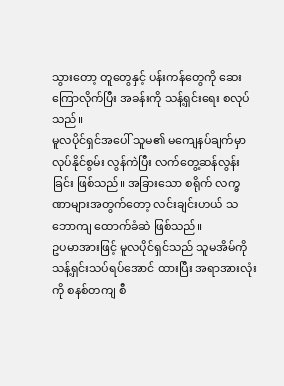သွားတော့ တူတွေနှင့် ပန်းကန်တွေကို ဆေးကြောလိုက်ပြီး အခန်းကို သန့်ရှင်းရေး စလုပ်သည်။
မူလပိုင်ရှင်အပေါ် သူမ၏ မကျေနပ်ချက်မှာ လုပ်နိုင်စွမ်း လွန်ကဲပြီး လက်တွေ့ဆန်လွန်းခြင်း ဖြစ်သည်။ အခြားသော စရိုက် လက္ခဏာများအတွက်တော့ လင်းချင်းဟယ် သဘောကျ ထောက်ခံဆဲ ဖြစ်သည်။
ဥပမာအားဖြင့် မူလပိုင်ရှင်သည် သူမအိမ်ကို သန့်ရှင်းသပ်ရပ်အောင် ထားပြီး အရာအားလုံးကို စနစ်တကျ စီ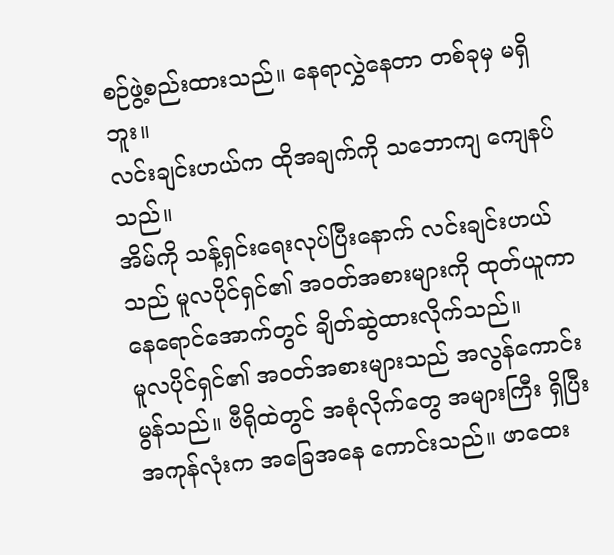စဉ်ဖွဲ့စည်းထားသည်။ နေရာလွှဲနေတာ တစ်ခုမှ မရှိဘူး။
လင်းချင်းဟယ်က ထိုအချက်ကို သဘောကျ ကျေနပ်သည်။
အိမ်ကို သန့်ရှင်းရေးလုပ်ပြီးနောက် လင်းချင်းဟယ်သည် မူလပိုင်ရှင်၏ အဝတ်အစားများကို ထုတ်ယူကာ နေရောင်အောက်တွင် ချိတ်ဆွဲထားလိုက်သည်။
မူလပိုင်ရှင်၏ အဝတ်အစားများသည် အလွန်ကောင်းမွန်သည်။ ဗီရိုထဲတွင် အစုံလိုက်တွေ အများကြီး ရှိပြီး အကုန်လုံးက အခြေအနေ ကောင်းသည်။ ဖာထေး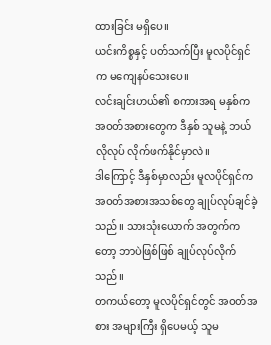ထားခြင်း မရှိပေ။
ယင်းကိစ္စနှင့် ပတ်သက်ပြီး မူလပိုင်ရှင်က မကျေနပ်သေးပေ။
လင်းချင်းဟယ်၏ စကားအရ မနှစ်က အဝတ်အစားတွေက ဒီနှစ် သူမနဲ့ ဘယ်လိုလုပ် လိုက်ဖက်နိုင်မှာလဲ။
ဒါကြောင့် ဒီနှစ်မှာလည်း မူလပိုင်ရှင်က အဝတ်အစားအသစ်တွေ ချုပ်လုပ်ချင်ခဲ့သည်။ သားသုံးယောက် အတွက်ကတော့ ဘာပဲဖြစ်ဖြစ် ချုပ်လုပ်လိုက်သည်။
တကယ်တော့ မူလပိုင်ရှင်တွင် အဝတ်အစား အများကြီး ရှိပေမယ့် သူမ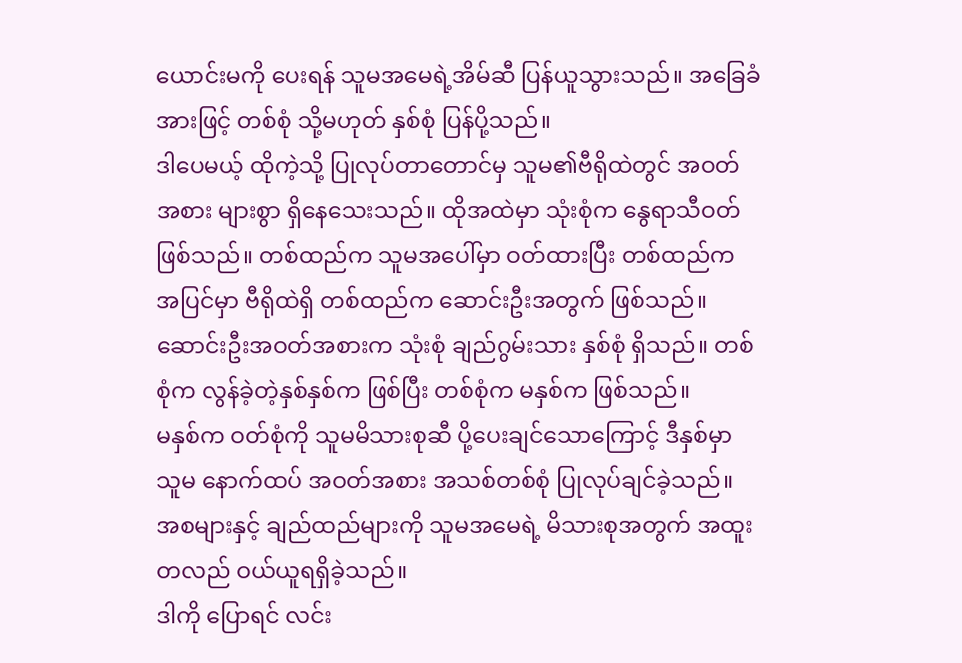ယောင်းမကို ပေးရန် သူမအမေရဲ့အိမ်ဆီ ပြန်ယူသွားသည်။ အခြေခံအားဖြင့် တစ်စုံ သို့မဟုတ် နှစ်စုံ ပြန်ပို့သည်။
ဒါပေမယ့် ထိုကဲ့သို့ ပြုလုပ်တာတောင်မှ သူမ၏ဗီရိုထဲတွင် အဝတ်အစား များစွာ ရှိနေသေးသည်။ ထိုအထဲမှာ သုံးစုံက နွေရာသီဝတ် ဖြစ်သည်။ တစ်ထည်က သူမအပေါ်မှာ ဝတ်ထားပြီး တစ်ထည်က အပြင်မှာ ဗီရိုထဲရှိ တစ်ထည်က ဆောင်းဦးအတွက် ဖြစ်သည်။ ဆောင်းဦးအဝတ်အစားက သုံးစုံ ချည်ဂွမ်းသား နှစ်စုံ ရှိသည်။ တစ်စုံက လွန်ခဲ့တဲ့နှစ်နှစ်က ဖြစ်ပြီး တစ်စုံက မနှစ်က ဖြစ်သည်။
မနှစ်က ဝတ်စုံကို သူမမိသားစုဆီ ပို့ပေးချင်သောကြောင့် ဒီနှစ်မှာ သူမ နောက်ထပ် အဝတ်အစား အသစ်တစ်စုံ ပြုလုပ်ချင်ခဲ့သည်။
အစများနှင့် ချည်ထည်များကို သူမအမေရဲ့ မိသားစုအတွက် အထူးတလည် ဝယ်ယူရရှိခဲ့သည်။
ဒါကို ပြောရင် လင်း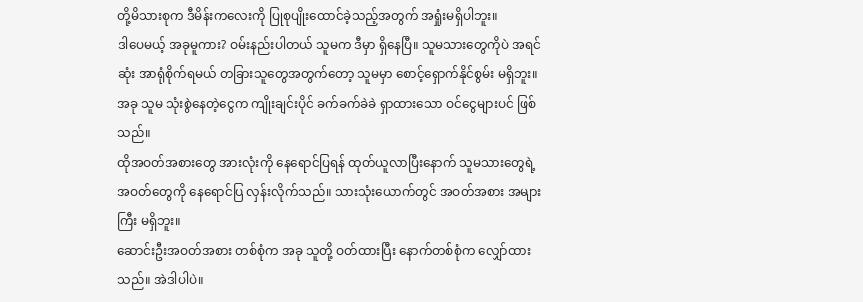တို့မိသားစုက ဒီမိန်းကလေးကို ပြုစုပျိုးထောင်ခဲ့သည့်အတွက် အရှုံးမရှိပါဘူး။
ဒါပေမယ့် အခုမူကား? ဝမ်းနည်းပါတယ် သူမက ဒီမှာ ရှိနေပြီ။ သူမသားတွေကိုပဲ အရင်ဆုံး အာရုံစိုက်ရမယ် တခြားသူတွေအတွက်တော့ သူမမှာ စောင့်ရှောက်နိုင်စွမ်း မရှိဘူး။ အခု သူမ သုံးစွဲနေတဲ့ငွေက ကျိုးချင်းပိုင် ခက်ခက်ခဲခဲ ရှာထားသော ဝင်ငွေများပင် ဖြစ်သည်။
ထိုအဝတ်အစားတွေ အားလုံးကို နေရောင်ပြရန် ထုတ်ယူလာပြီးနောက် သူမသားတွေရဲ့ အဝတ်တွေကို နေရောင်ပြ လှန်းလိုက်သည်။ သားသုံးယောက်တွင် အဝတ်အစား အများကြီး မရှိဘူး။
ဆောင်းဦးအဝတ်အစား တစ်စုံက အခု သူတို့ ဝတ်ထားပြီး နောက်တစ်စုံက လျှော်ထားသည်။ အဲဒါပါပဲ။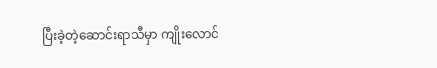ပြီးခဲ့တဲ့ဆောင်းရာသီမှာ ကျိုးလောင်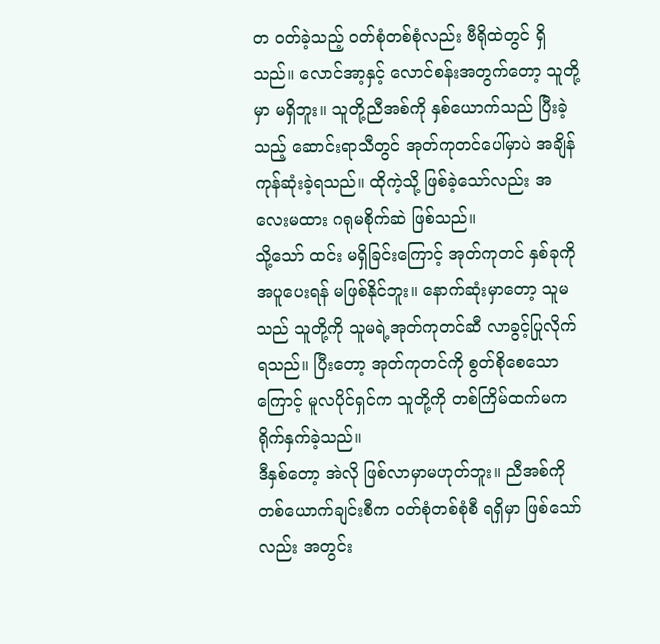တ ဝတ်ခဲ့သည့် ဝတ်စုံတစ်စုံလည်း ဗီရိုထဲတွင် ရှိသည်။ လောင်အာ့နှင့် လောင်စန်းအတွက်တော့ သူတို့မှာ မရှိဘူး။ သူတို့ညီအစ်ကို နှစ်ယောက်သည် ပြီးခဲ့သည့် ဆောင်းရာသီတွင် အုတ်ကုတင်ပေါ်မှာပဲ အချိန်ကုန်ဆုံးခဲ့ရသည်။ ထိုကဲ့သို့ ဖြစ်ခဲ့သော်လည်း အလေးမထား ဂရုမစိုက်ဆဲ ဖြစ်သည်။
သို့သော် ထင်း မရှိခြင်းကြောင့် အုတ်ကုတင် နှစ်ခုကို အပူပေးရန် မဖြစ်နိုင်ဘူး။ နောက်ဆုံးမှာတော့ သူမသည် သူတို့ကို သူမရဲ့အုတ်ကုတင်ဆီ လာခွင့်ပြုလိုက်ရသည်။ ပြီးတော့ အုတ်ကုတင်ကို စွတ်စိုစေသောကြောင့် မူလပိုင်ရှင်က သူတို့ကို တစ်ကြိမ်ထက်မက ရိုက်နှက်ခဲ့သည်။
ဒီနှစ်တော့ အဲလို ဖြစ်လာမှာမဟုတ်ဘူး။ ညီအစ်ကို တစ်ယောက်ချင်းစီက ဝတ်စုံတစ်စုံစီ ရရှိမှာ ဖြစ်သော်လည်း အတွင်း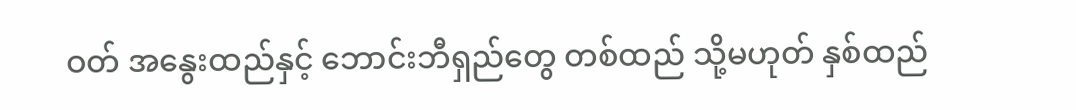ဝတ် အနွေးထည်နှင့် ဘောင်းဘီရှည်တွေ တစ်ထည် သို့မဟုတ် နှစ်ထည်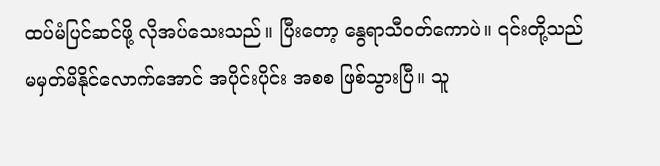ထပ်မံပြင်ဆင်ဖို့ လိုအပ်သေးသည်။ ပြီးတော့ နွေရာသီဝတ်ကောပဲ။ ၎င်းတို့သည် မမှတ်မိနိုင်လောက်အောင် အပိုင်းပိုင်း အစစ ဖြစ်သွားပြီ။ သူ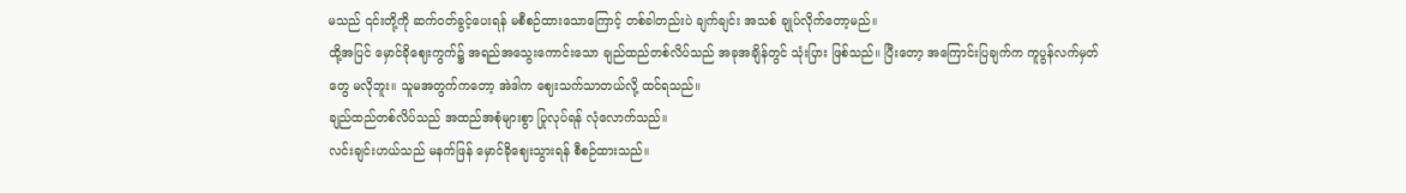မသည် ၎င်းတို့ကို ဆက်ဝတ်ခွင့်ပေးရန် မစီစဉ်ထားသောကြောင့် တစ်ခါတည်းပဲ ချက်ချင်း အသစ် ချုပ်လိုက်တော့မည်။
ထို့အပြင် မှောင်ခိုဈေးကွက်၌ အရည်အသွေးကောင်းသော ချည်ထည်တစ်လိပ်သည် အခုအချိန်တွင် သုံးပြား ဖြစ်သည်။ ပြီးတော့ အကြောင်းပြချက်က ကူပွန်လက်မှတ်တွေ မလိုဘူး။ သူမအတွက်ကတော့ အဲဒါက ဈေးသက်သာတယ်လို့ ထင်ရသည်။
ချည်ထည်တစ်လိပ်သည် အထည်အစုံများစွာ ပြုလုပ်ရန် လုံလောက်သည်။
လင်းချင်းဟယ်သည် မနက်ဖြန် မှောင်ခိုဈေးသွားရန် စီစဉ်ထားသည်။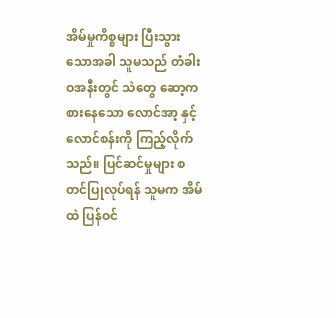အိမ်မှုကိစ္စများ ပြီးသွားသောအခါ သူမသည် တံခါးဝအနီးတွင် သဲတွေ ဆော့ကစားနေသော လောင်အာ့ နှင့် လောင်စန်းကို ကြည့်လိုက်သည်။ ပြင်ဆင်မှုများ စတင်ပြုလုပ်ရန် သူမက အိမ်ထဲ ပြန်ဝင်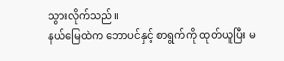သွားလိုက်သည်။
နယ်မြေထဲက ဘောပင်နှင့် စာရွက်ကို ထုတ်ယူပြီး မ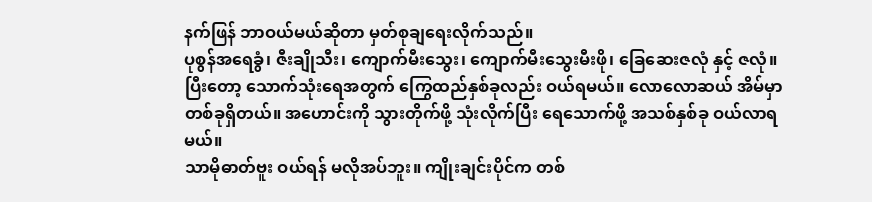နက်ဖြန် ဘာဝယ်မယ်ဆိုတာ မှတ်စုချရေးလိုက်သည်။
ပုစွန်အရေခွံ၊ ဇီးချိုသီး၊ ကျောက်မီးသွေး၊ ကျောက်မီးသွေးမီးဖို၊ ခြေဆေးဇလုံ နှင့် ဇလုံ။ ပြီးတော့ သောက်သုံးရေအတွက် ကြွေထည်နှစ်ခုလည်း ဝယ်ရမယ်။ လောလောဆယ် အိမ်မှာ တစ်ခုရှိတယ်။ အဟောင်းကို သွားတိုက်ဖို့ သုံးလိုက်ပြီး ရေသောက်ဖို့ အသစ်နှစ်ခု ဝယ်လာရမယ်။
သာမိုဓာတ်ဗူး ဝယ်ရန် မလိုအပ်ဘူး။ ကျိုးချင်းပိုင်က တစ်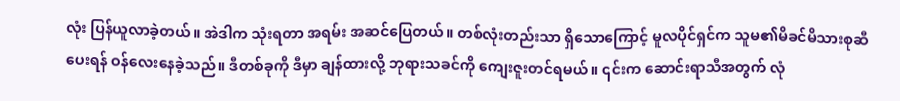လုံး ပြန်ယူလာခဲ့တယ်။ အဲဒါက သုံးရတာ အရမ်း အဆင်ပြေတယ်။ တစ်လုံးတည်းသာ ရှိသောကြောင့် မူလပိုင်ရှင်က သူမ၏မိခင်မိသားစုဆီ ပေးရန် ဝန်လေးနေခဲ့သည်။ ဒီတစ်ခုကို ဒီမှာ ချန်ထားလို့ ဘုရားသခင်ကို ကျေးဇူးတင်ရမယ်။ ၎င်းက ဆောင်းရာသီအတွက် လုံ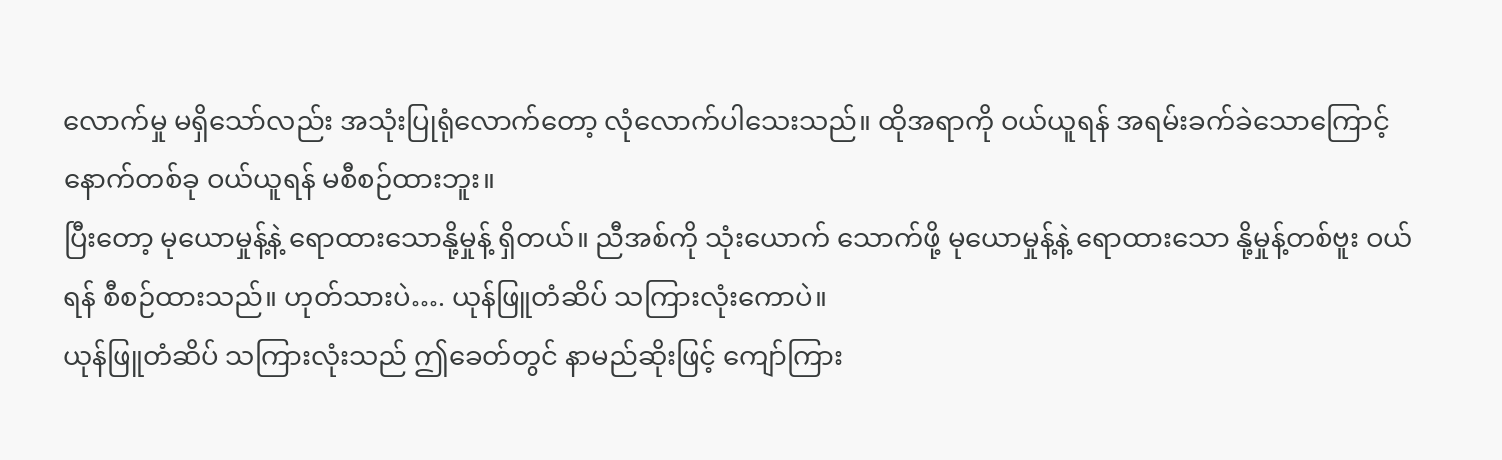လောက်မှု မရှိသော်လည်း အသုံးပြုရုံလောက်တော့ လုံလောက်ပါသေးသည်။ ထိုအရာကို ဝယ်ယူရန် အရမ်းခက်ခဲသောကြောင့် နောက်တစ်ခု ဝယ်ယူရန် မစီစဉ်ထားဘူး။
ပြီးတော့ မုယောမှုန့်နဲ့ ရောထားသောနို့မှုန့် ရှိတယ်။ ညီအစ်ကို သုံးယောက် သောက်ဖို့ မုယောမှုန့်နဲ့ ရောထားသော နို့မှုန့်တစ်ဗူး ဝယ်ရန် စီစဉ်ထားသည်။ ဟုတ်သားပဲ…. ယုန်ဖြူတံဆိပ် သကြားလုံးကောပဲ။
ယုန်ဖြူတံဆိပ် သကြားလုံးသည် ဤခေတ်တွင် နာမည်ဆိုးဖြင့် ကျော်ကြား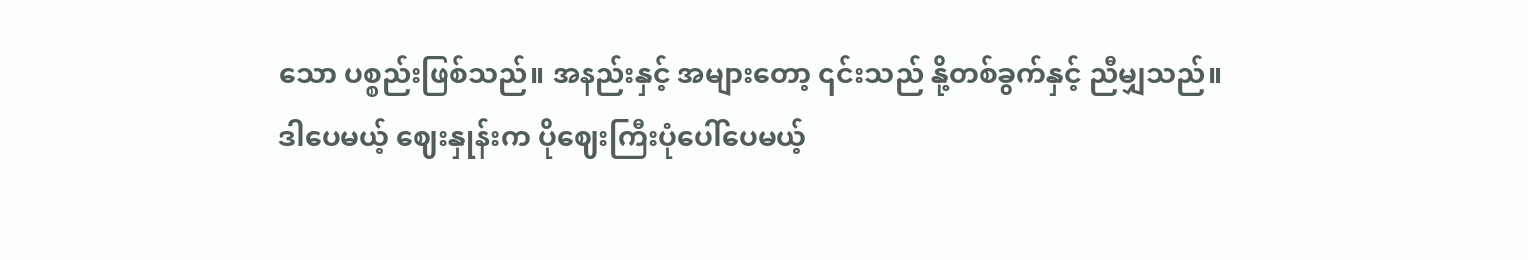သော ပစ္စည်းဖြစ်သည်။ အနည်းနှင့် အများတော့ ၎င်းသည် နို့တစ်ခွက်နှင့် ညီမျှသည်။
ဒါပေမယ့် ဈေးနှုန်းက ပိုဈေးကြီးပုံပေါ်ပေမယ့်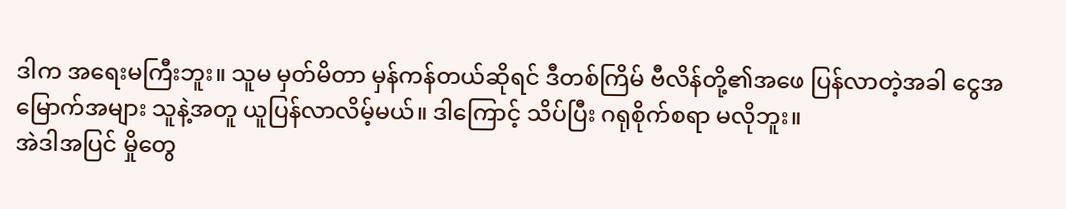ဒါက အရေးမကြီးဘူး။ သူမ မှတ်မိတာ မှန်ကန်တယ်ဆိုရင် ဒီတစ်ကြိမ် ဗီလိန်တို့၏အဖေ ပြန်လာတဲ့အခါ ငွေအမြောက်အများ သူနဲ့အတူ ယူပြန်လာလိမ့်မယ်။ ဒါကြောင့် သိပ်ပြီး ဂရုစိုက်စရာ မလိုဘူး။
အဲဒါအပြင် မှိုတွေ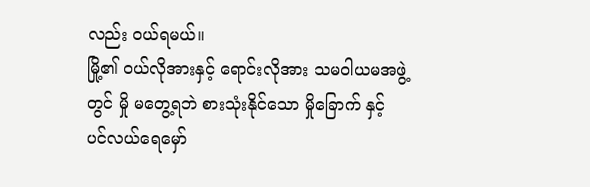လည်း ဝယ်ရမယ်။
မြို့၏ ဝယ်လိုအားနှင့် ရောင်းလိုအား သမဝါယမအဖွဲ့တွင် မှို မတွေ့ရဘဲ စားသုံးနိုင်သော မှိုခြောက် နှင့် ပင်လယ်ရေမှော်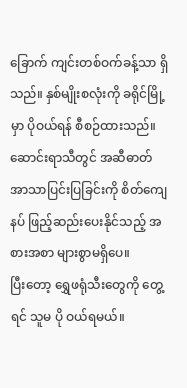ခြောက် ကျင်းတစ်ဝက်ခန့်သာ ရှိသည်။ နှစ်မျိုးစလုံးကို ခရိုင်မြို့မှာ ပိုဝယ်ရန် စီစဉ်ထားသည်။ ဆောင်းရာသီတွင် အဆီဓာတ် အာသာပြင်းပြခြင်းကို စိတ်ကျေနပ် ဖြည့်ဆည်းပေးနိုင်သည့် အစားအစာ များစွာမရှိပေ။
ပြီးတော့ ရွှေဖရုံသီးတွေကို တွေ့ရင် သူမ ပို ဝယ်ရမယ်။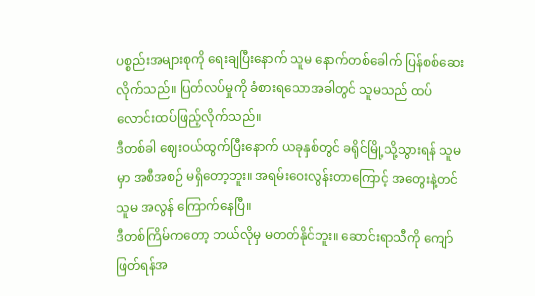ပစ္စည်းအများစုကို ရေးချပြီးနောက် သူမ နောက်တစ်ခေါက် ပြန်စစ်ဆေးလိုက်သည်။ ပြတ်လပ်မှုကို ခံစားရသောအခါတွင် သူမသည် ထပ်လောင်းထပ်ဖြည့်လိုက်သည်။
ဒီတစ်ခါ ဈေးဝယ်ထွက်ပြီးနောက် ယခုနှစ်တွင် ခရိုင်မြို့သို့သွားရန် သူမမှာ အစီအစဉ် မရှိတော့ဘူး။ အရမ်းဝေးလွန်းတာကြောင့် အတွေးနဲ့တင် သူမ အလွန် ကြောက်နေပြီ။
ဒီတစ်ကြိမ်ကတော့ ဘယ်လိုမှ မတတ်နိုင်ဘူး။ ဆောင်းရာသီကို ကျော်ဖြတ်ရန်အ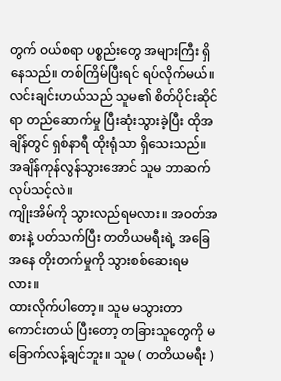တွက် ဝယ်စရာ ပစ္စည်းတွေ အများကြီး ရှိနေသည်။ တစ်ကြိမ်ပြီးရင် ရပ်လိုက်မယ်။
လင်းချင်းဟယ်သည် သူမ၏ စိတ်ပိုင်းဆိုင်ရာ တည်ဆောက်မှု ပြီးဆုံးသွားခဲ့ပြီး ထိုအချိန်တွင် ရှစ်နာရီ ထိုးရုံသာ ရှိသေးသည်။ အချိန်ကုန်လွန်သွားအောင် သူမ ဘာဆက်လုပ်သင့်လဲ။
ကျိုးအိမ်ကို သွားလည်ရမလား။ အဝတ်အစားနဲ့ ပတ်သက်ပြီး တတိယမရီးရဲ့ အခြေအနေ တိုးတက်မှုကို သွားစစ်ဆေးရမလား။
ထားလိုက်ပါတော့။ သူမ မသွားတာ ကောင်းတယ် ပြီးတော့ တခြားသူတွေကို မခြောက်လန့်ချင်ဘူး။ သူမ ( တတိယမရီး )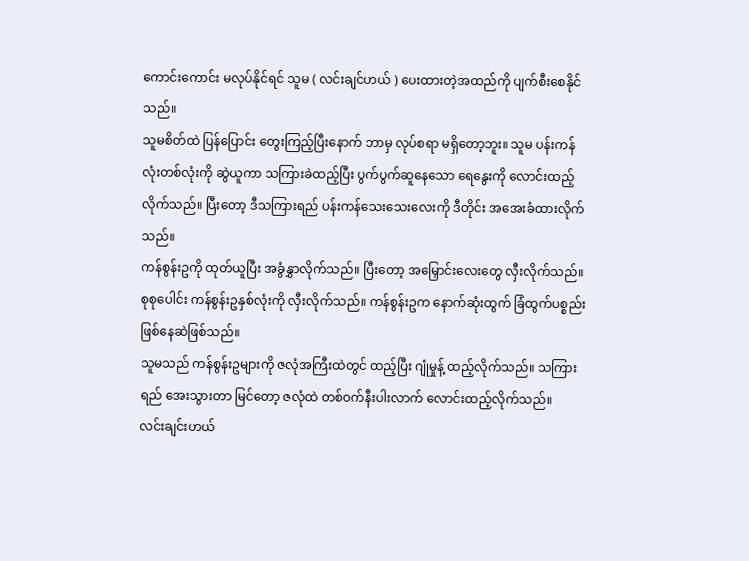ကောင်းကောင်း မလုပ်နိုင်ရင် သူမ ( လင်းချင်ဟယ် ) ပေးထားတဲ့အထည်ကို ပျက်စီးစေနိုင်သည်။
သူမစိတ်ထဲ ပြန်ပြောင်း တွေးကြည့်ပြီးနောက် ဘာမှ လုပ်စရာ မရှိတော့ဘူး။ သူမ ပန်းကန်လုံးတစ်လုံးကို ဆွဲယူကာ သကြားခဲထည့်ပြီး ပွက်ပွက်ဆူနေသော ရေနွေးကို လောင်းထည့်လိုက်သည်။ ပြီးတော့ ဒီသကြားရည် ပန်းကန်သေးသေးလေးကို ဒီတိုင်း အအေးခံထားလိုက်သည်။
ကန်စွန်းဥကို ထုတ်ယူပြီး အခွံနွှာလိုက်သည်။ ပြီးတော့ အမြှောင်းလေးတွေ လှီးလိုက်သည်။ စုစုပေါင်း ကန်စွန်းဥနှစ်လုံးကို လှီးလိုက်သည်။ ကန်စွန်းဥက နောက်ဆုံးထွက် ခြံထွက်ပစ္စည်း ဖြစ်နေဆဲဖြစ်သည်။
သူမသည် ကန်စွန်းဥများကို ဇလုံအကြီးထဲတွင် ထည့်ပြီး ဂျုံမှုန့် ထည့်လိုက်သည်။ သကြားရည် အေးသွားတာ မြင်တော့ ဇလုံထဲ တစ်ဝက်နီးပါးလာက် လောင်းထည့်လိုက်သည်။
လင်းချင်းဟယ်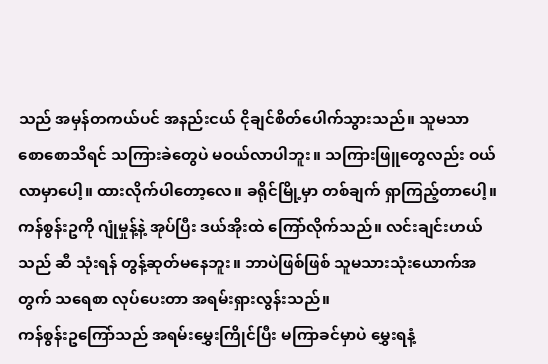သည် အမှန်တကယ်ပင် အနည်းငယ် ငိုချင်စိတ်ပေါက်သွားသည်။ သူမသာ စောစောသိရင် သကြားခဲတွေပဲ မဝယ်လာပါဘူး။ သကြားဖြူတွေလည်း ဝယ်လာမှာပေါ့။ ထားလိုက်ပါတော့လေ။ ခရိုင်မြို့မှာ တစ်ချက် ရှာကြည့်တာပေါ့။
ကန်စွန်းဥကို ဂျုံမှုန့်နဲ့ အုပ်ပြီး ဒယ်အိုးထဲ ကြော်လိုက်သည်။ လင်းချင်းဟယ်သည် ဆီ သုံးရန် တွန့်ဆုတ်မနေဘူး။ ဘာပဲဖြစ်ဖြစ် သူမသားသုံးယောက်အတွက် သရေစာ လုပ်ပေးတာ အရမ်းရှားလွန်းသည်။
ကန်စွန်းဥကြော်သည် အရမ်းမွှေးကြိုင်ပြီး မကြာခင်မှာပဲ မွှေးရနံ့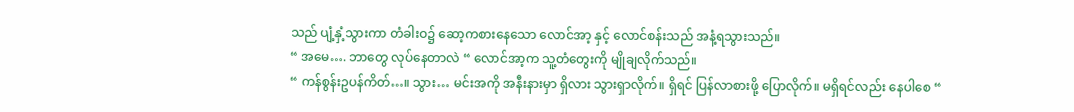သည် ပျံ့နှံ့သွားကာ တံခါးဝ၌ ဆော့ကစားနေသော လောင်အာ့ နှင့် လောင်စန်းသည် အနံ့ရသွားသည်။
“ အမေ…. ဘာတွေ လုပ်နေတာလဲ “ လောင်အာ့က သူ့တံတွေးကို မျိုချလိုက်သည်။
“ ကန်စွန်းဥပန်ကိတ်…။ သွား… မင်းအကို အနီးနားမှာ ရှိလား သွားရှာလိုက်။ ရှိရင် ပြန်လာစားဖို့ ပြောလိုက်။ မရှိရင်လည်း နေပါစေ “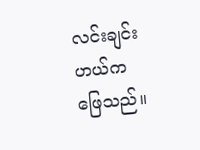လင်းချင်းဟယ်က ဖြေသည်။